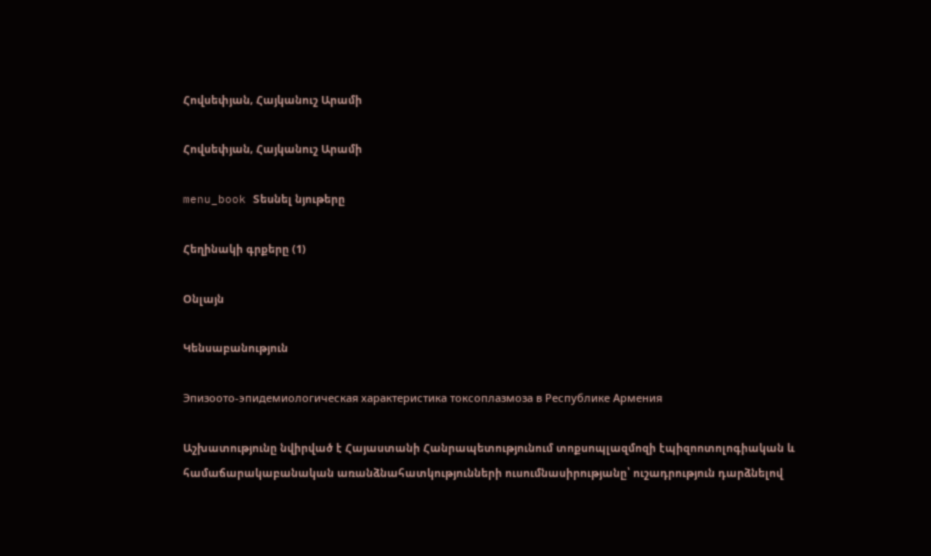Հովսեփյան, Հայկանուշ Արամի

Հովսեփյան, Հայկանուշ Արամի

menu_book Տեսնել նյութերը

Հեղինակի գրքերը (1)

Օնլայն

Կենսաբանություն

Эпизоото-эпидемиологическая характеристика токсоплазмоза в Республике Армения

Աշխատությունը նվիրված է Հայաստանի Հանրապետությունում տոքսոպլազմոզի էպիզոոտոլոգիական և համաճարակաբանական առանձնահատկությունների ուսումնասիրությանը՝ ուշադրություն դարձնելով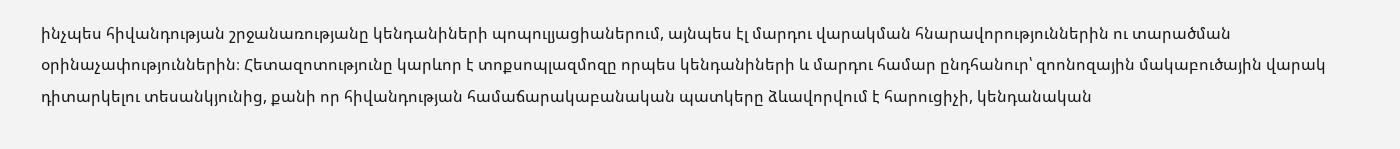ինչպես հիվանդության շրջանառությանը կենդանիների պոպուլյացիաներում, այնպես էլ մարդու վարակման հնարավորություններին ու տարածման օրինաչափություններին։ Հետազոտությունը կարևոր է տոքսոպլազմոզը որպես կենդանիների և մարդու համար ընդհանուր՝ զոոնոզային մակաբուծային վարակ դիտարկելու տեսանկյունից, քանի որ հիվանդության համաճարակաբանական պատկերը ձևավորվում է հարուցիչի, կենդանական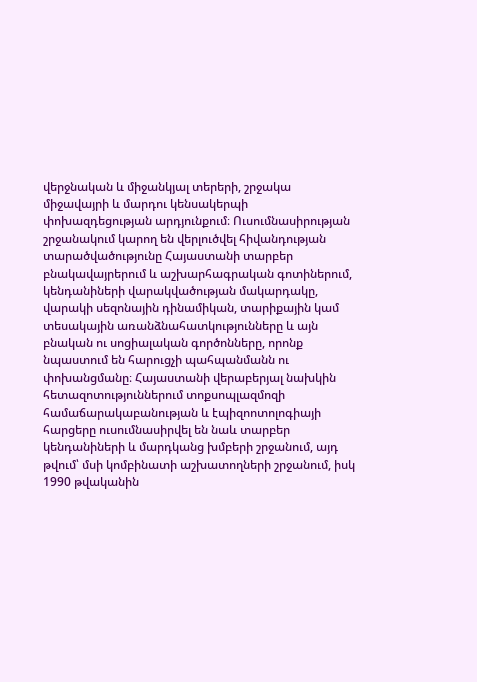վերջնական և միջանկյալ տերերի, շրջակա միջավայրի և մարդու կենսակերպի փոխազդեցության արդյունքում։ Ուսումնասիրության շրջանակում կարող են վերլուծվել հիվանդության տարածվածությունը Հայաստանի տարբեր բնակավայրերում և աշխարհագրական գոտիներում, կենդանիների վարակվածության մակարդակը, վարակի սեզոնային դինամիկան, տարիքային կամ տեսակային առանձնահատկությունները և այն բնական ու սոցիալական գործոնները, որոնք նպաստում են հարուցչի պահպանմանն ու փոխանցմանը։ Հայաստանի վերաբերյալ նախկին հետազոտություններում տոքսոպլազմոզի համաճարակաբանության և էպիզոոտոլոգիայի հարցերը ուսումնասիրվել են նաև տարբեր կենդանիների և մարդկանց խմբերի շրջանում, այդ թվում՝ մսի կոմբինատի աշխատողների շրջանում, իսկ 1990 թվականին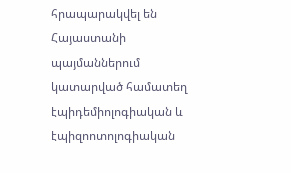հրապարակվել են Հայաստանի պայմաններում կատարված համատեղ էպիդեմիոլոգիական և էպիզոոտոլոգիական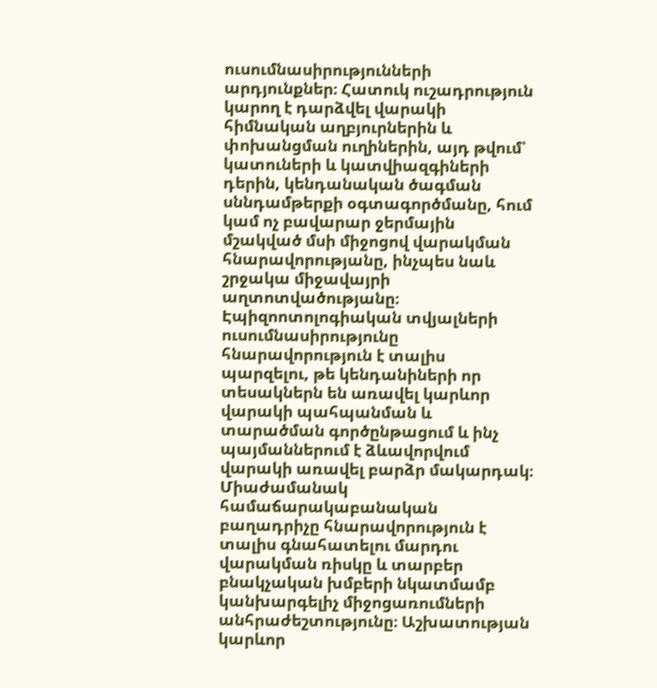ուսումնասիրությունների արդյունքներ։ Հատուկ ուշադրություն կարող է դարձվել վարակի հիմնական աղբյուրներին և փոխանցման ուղիներին, այդ թվում՝ կատուների և կատվիազգիների դերին, կենդանական ծագման սննդամթերքի օգտագործմանը, հում կամ ոչ բավարար ջերմային մշակված մսի միջոցով վարակման հնարավորությանը, ինչպես նաև շրջակա միջավայրի աղտոտվածությանը։ Էպիզոոտոլոգիական տվյալների ուսումնասիրությունը հնարավորություն է տալիս պարզելու, թե կենդանիների որ տեսակներն են առավել կարևոր վարակի պահպանման և տարածման գործընթացում և ինչ պայմաններում է ձևավորվում վարակի առավել բարձր մակարդակ։ Միաժամանակ համաճարակաբանական բաղադրիչը հնարավորություն է տալիս գնահատելու մարդու վարակման ռիսկը և տարբեր բնակչական խմբերի նկատմամբ կանխարգելիչ միջոցառումների անհրաժեշտությունը։ Աշխատության կարևոր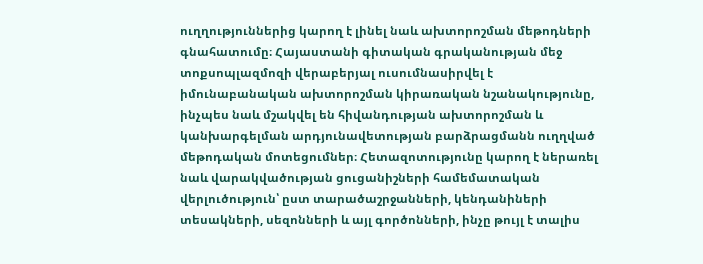ուղղություններից կարող է լինել նաև ախտորոշման մեթոդների գնահատումը։ Հայաստանի գիտական գրականության մեջ տոքսոպլազմոզի վերաբերյալ ուսումնասիրվել է իմունաբանական ախտորոշման կիրառական նշանակությունը, ինչպես նաև մշակվել են հիվանդության ախտորոշման և կանխարգելման արդյունավետության բարձրացմանն ուղղված մեթոդական մոտեցումներ։ Հետազոտությունը կարող է ներառել նաև վարակվածության ցուցանիշների համեմատական վերլուծություն՝ ըստ տարածաշրջանների, կենդանիների տեսակների, սեզոնների և այլ գործոնների, ինչը թույլ է տալիս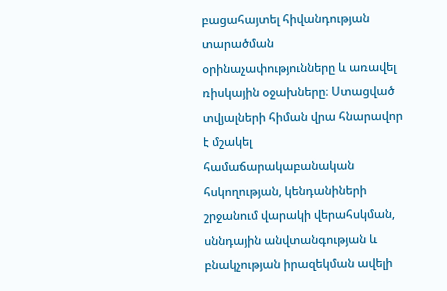բացահայտել հիվանդության տարածման օրինաչափությունները և առավել ռիսկային օջախները։ Ստացված տվյալների հիման վրա հնարավոր է մշակել համաճարակաբանական հսկողության, կենդանիների շրջանում վարակի վերահսկման, սննդային անվտանգության և բնակչության իրազեկման ավելի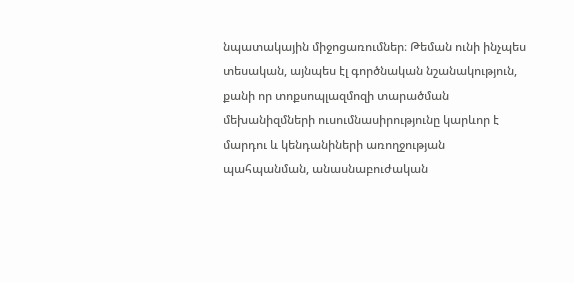նպատակային միջոցառումներ։ Թեման ունի ինչպես տեսական, այնպես էլ գործնական նշանակություն, քանի որ տոքսոպլազմոզի տարածման մեխանիզմների ուսումնասիրությունը կարևոր է մարդու և կենդանիների առողջության պահպանման, անասնաբուժական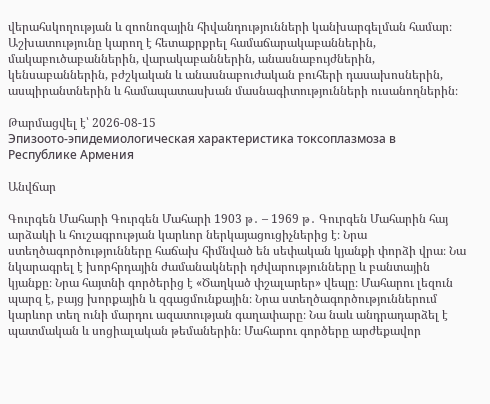վերահսկողության և զոոնոզային հիվանդությունների կանխարգելման համար։ Աշխատությունը կարող է հետաքրքրել համաճարակաբաններին, մակաբուծաբաններին, վարակաբաններին, անասնաբույժներին, կենսաբաններին, բժշկական և անասնաբուժական բուհերի դասախոսներին, ասպիրանտներին և համապատասխան մասնագիտությունների ուսանողներին։

Թարմացվել է՝ 2026-08-15
Эпизоото-эпидемиологическая характеристика токсоплазмоза в Республике Армения

Անվճար

Գուրգեն Մահարի Գուրգեն Մահարի 1903 թ․ – 1969 թ․ Գուրգեն Մահարին հայ արձակի և հուշագրության կարևոր ներկայացուցիչներից է։ Նրա ստեղծագործությունները հաճախ հիմնված են սեփական կյանքի փորձի վրա։ Նա նկարագրել է խորհրդային ժամանակների դժվարությունները և բանտային կյանքը։ Նրա հայտնի գործերից է «Ծաղկած փշալարեր» վեպը։ Մահարու լեզուն պարզ է, բայց խորքային և զգացմունքային։ Նրա ստեղծագործություններում կարևոր տեղ ունի մարդու ազատության գաղափարը։ Նա նաև անդրադարձել է պատմական և սոցիալական թեմաներին։ Մահարու գործերը արժեքավոր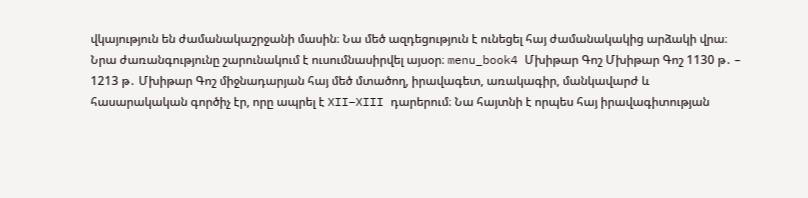վկայություն են ժամանակաշրջանի մասին։ Նա մեծ ազդեցություն է ունեցել հայ ժամանակակից արձակի վրա։ Նրա ժառանգությունը շարունակում է ուսումնասիրվել այսօր։ menu_book4 Մխիթար Գոշ Մխիթար Գոշ 1130 թ․ – 1213 թ․ Մխիթար Գոշ միջնադարյան հայ մեծ մտածող, իրավագետ, առակագիր, մանկավարժ և հասարակական գործիչ էր, որը ապրել է XII–XIII դարերում։ Նա հայտնի է որպես հայ իրավագիտության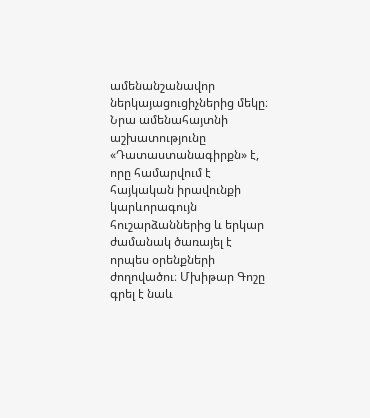ամենանշանավոր ներկայացուցիչներից մեկը։ Նրա ամենահայտնի աշխատությունը «Դատաստանագիրքն» է, որը համարվում է հայկական իրավունքի կարևորագույն հուշարձաններից և երկար ժամանակ ծառայել է որպես օրենքների ժողովածու։ Մխիթար Գոշը գրել է նաև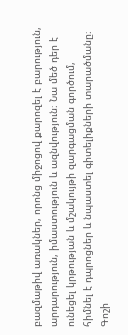բազմաթիվ առակներ, որոնց միջոցով քարոզել է բարություն, արդարություն, իմաստություն և ազնվություն։ Նա մեծ դեր է ունեցել կրթության և մշակույթի զարգացման գործում, հիմնել է դպրոցներ և նպաստել գիտելիքների տարածմանը։ Գոշի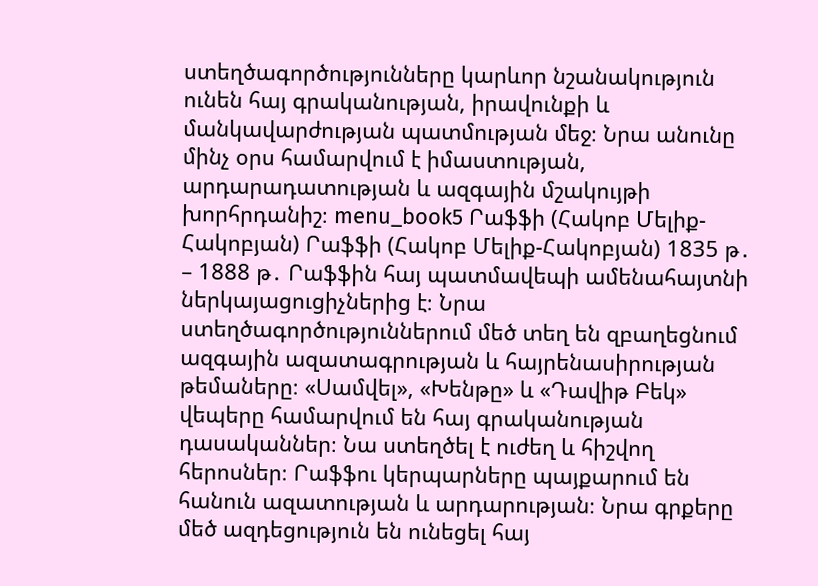ստեղծագործությունները կարևոր նշանակություն ունեն հայ գրականության, իրավունքի և մանկավարժության պատմության մեջ։ Նրա անունը մինչ օրս համարվում է իմաստության, արդարադատության և ազգային մշակույթի խորհրդանիշ։ menu_book5 Րաֆֆի (Հակոբ Մելիք-Հակոբյան) Րաֆֆի (Հակոբ Մելիք-Հակոբյան) 1835 թ․ – 1888 թ․ Րաֆֆին հայ պատմավեպի ամենահայտնի ներկայացուցիչներից է։ Նրա ստեղծագործություններում մեծ տեղ են զբաղեցնում ազգային ազատագրության և հայրենասիրության թեմաները։ «Սամվել», «Խենթը» և «Դավիթ Բեկ» վեպերը համարվում են հայ գրականության դասականներ։ Նա ստեղծել է ուժեղ և հիշվող հերոսներ։ Րաֆֆու կերպարները պայքարում են հանուն ազատության և արդարության։ Նրա գրքերը մեծ ազդեցություն են ունեցել հայ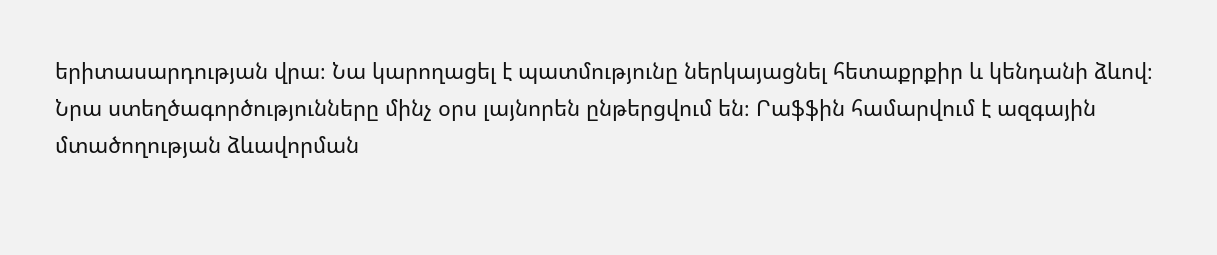երիտասարդության վրա։ Նա կարողացել է պատմությունը ներկայացնել հետաքրքիր և կենդանի ձևով։ Նրա ստեղծագործությունները մինչ օրս լայնորեն ընթերցվում են։ Րաֆֆին համարվում է ազգային մտածողության ձևավորման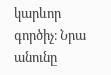կարևոր գործիչ։ Նրա անունը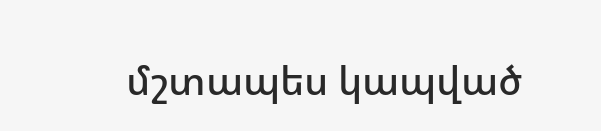մշտապես կապված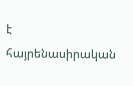է հայրենասիրական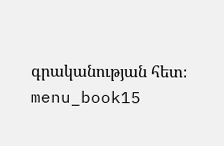գրականության հետ։ menu_book15